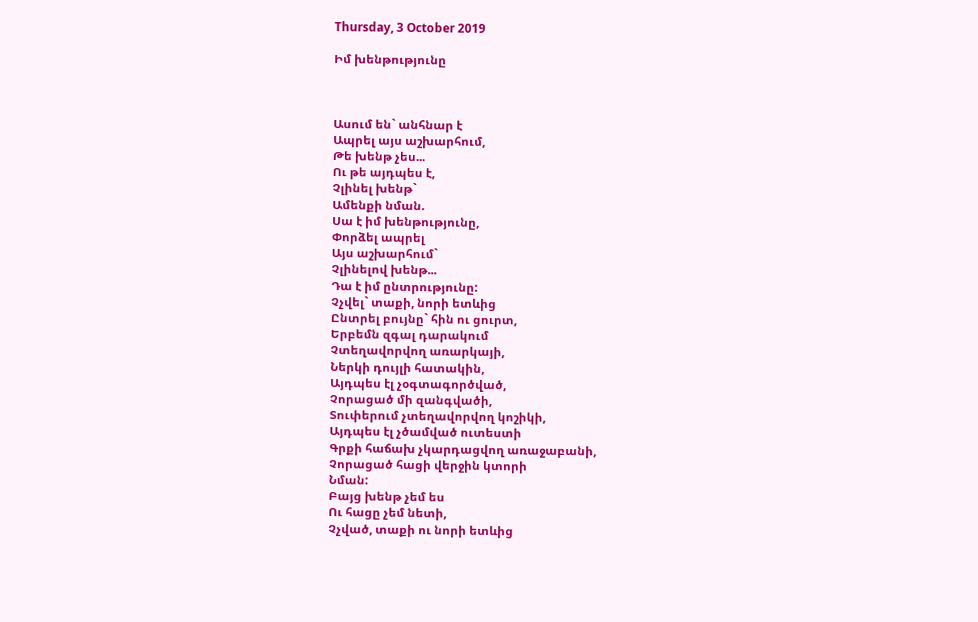Thursday, 3 October 2019

Իմ խենթությունը



Ասում են` անհնար է
Ապրել այս աշխարհում,
Թե խենթ չես...
Ու թե այդպես է,
Չլինել խենթ`
Ամենքի նման.
Սա է իմ խենթությունը,
Փորձել ապրել
Այս աշխարհում`
Չլինելով խենթ...
Դա է իմ ընտրությունը:
Չչվել` տաքի, նորի ետևից
Ընտրել բույնը` հին ու ցուրտ,
Երբեմն զգալ դարակում
Չտեղավորվող առարկայի,
Ներկի դույլի հատակին,
Այդպես էլ չօգտագործված,
Չորացած մի զանգվածի,
Տուփերում չտեղավորվող կոշիկի,
Այդպես էլ չծամված ուտեստի
Գրքի հաճախ չկարդացվող առաջաբանի,
Չորացած հացի վերջին կտորի
Նման:
Բայց խենթ չեմ ես
Ու հացը չեմ նետի,
Չչված, տաքի ու նորի ետևից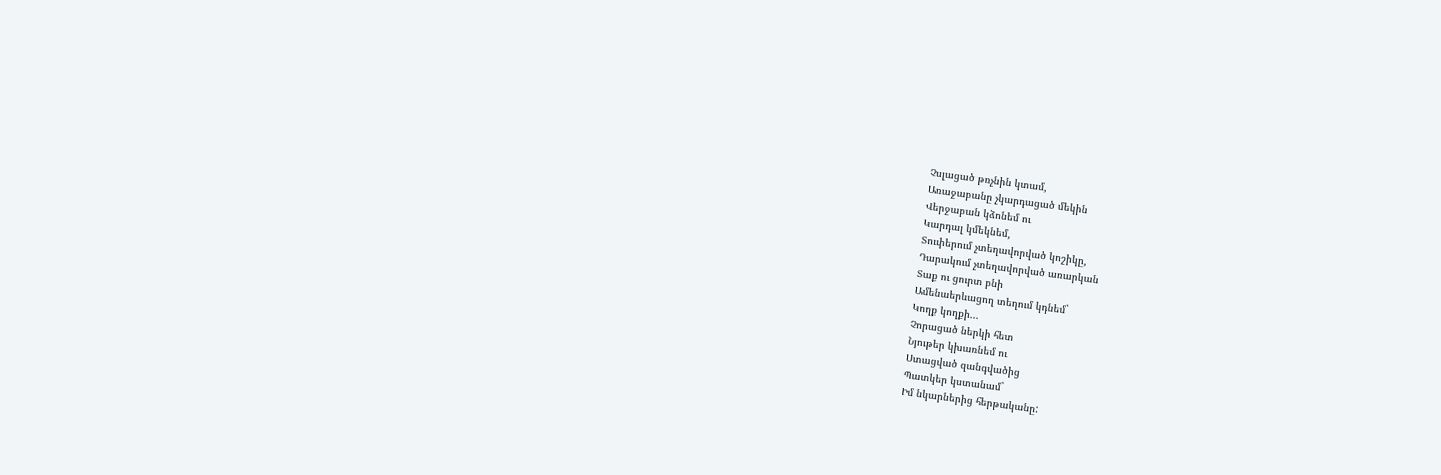Չսլացած թռչնին կտամ,
Առաջաբանը չկարդացած մեկին
Վերջաբան կձոնեմ ու
Կարդալ կմեկնեմ,
Տուփերում չտեղավորված կոշիկը,
Դարակում չտեղավորված առարկան
Տաք ու ցուրտ բնի
Ամենաերևացող տեղում կդնեմ`
Կողք կողքի...
Չորացած ներկի հետ
Նյութեր կխառնեմ ու
Ստացված զանգվածից
Պատկեր կստանամ`
Իմ նկարներից հերթականը: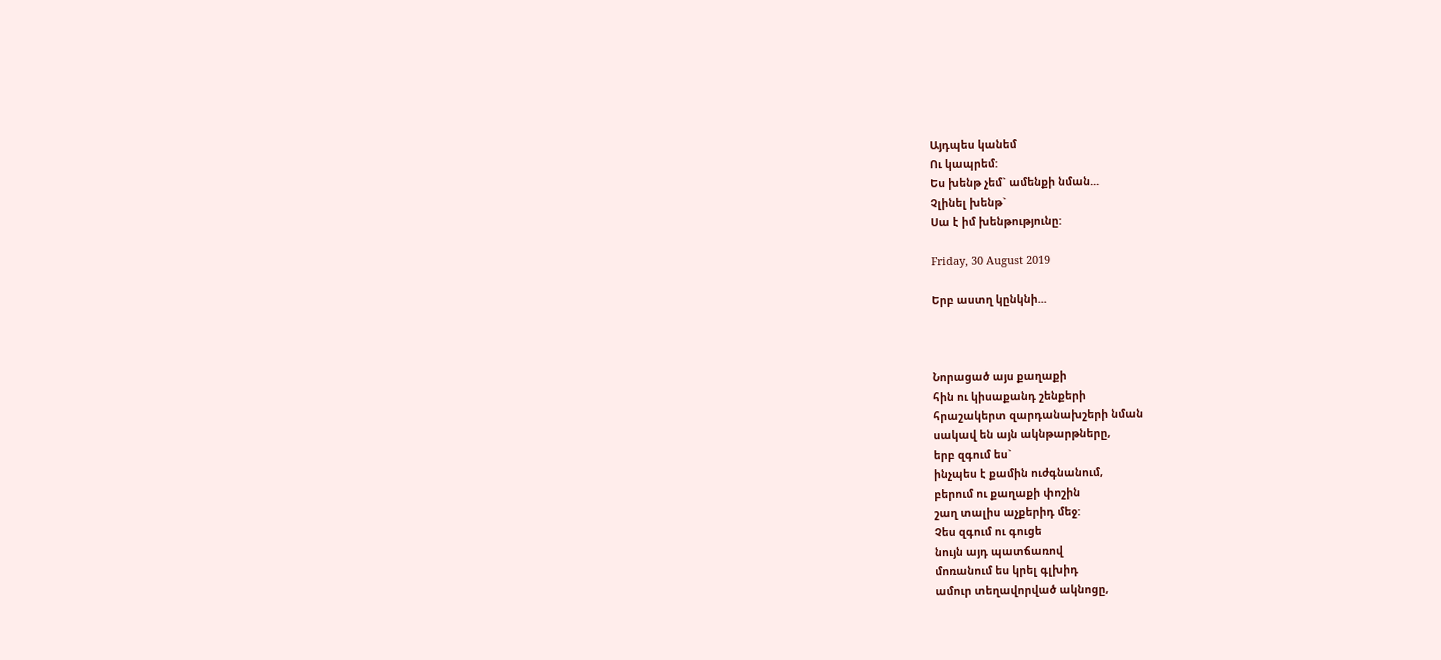Այդպես կանեմ
Ու կապրեմ:
Ես խենթ չեմ` ամենքի նման...
Չլինել խենթ`
Սա է իմ խենթությունը:

Friday, 30 August 2019

Երբ աստղ կընկնի...



Նորացած այս քաղաքի
հին ու կիսաքանդ շենքերի
հրաշակերտ զարդանախշերի նման
սակավ են այն ակնթարթները,
երբ զգում ես`
ինչպես է քամին ուժգնանում,
բերում ու քաղաքի փոշին
շաղ տալիս աչքերիդ մեջ:
Չես զգում ու գուցե
նույն այդ պատճառով
մոռանում ես կրել գլխիդ
ամուր տեղավորված ակնոցը,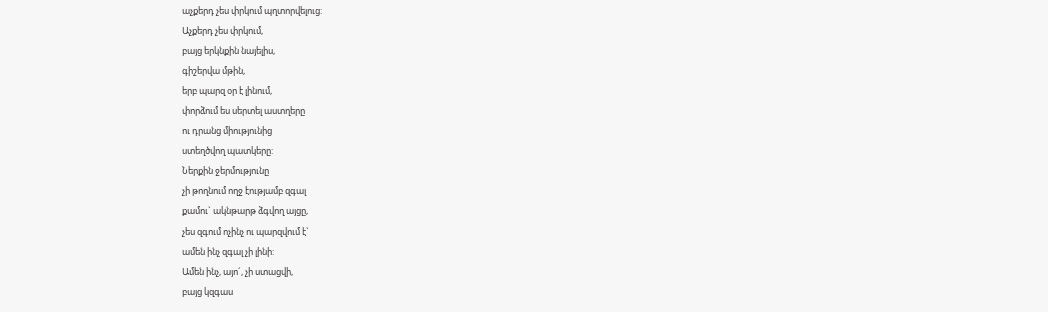աչքերդ չես փրկում պղտորվելուց:
Աչքերդ չես փրկում,
բայց երկնքին նայելիս,
գիշերվա մթին,
երբ պարզ օր է լինում,
փորձում ես սերտել աստղերը
ու դրանց միությունից
ստեղծվող պատկերը:
Ներքին ջերմությունը
չի թողնում ողջ էությամբ զգալ
քամու` ակնթարթ ձգվող այցը,
չես զգում ոչինչ ու պարզվում է`
ամեն ինչ զգալ չի լինի:
Ամեն ինչ, այո´, չի ստացվի,
բայց կզգաս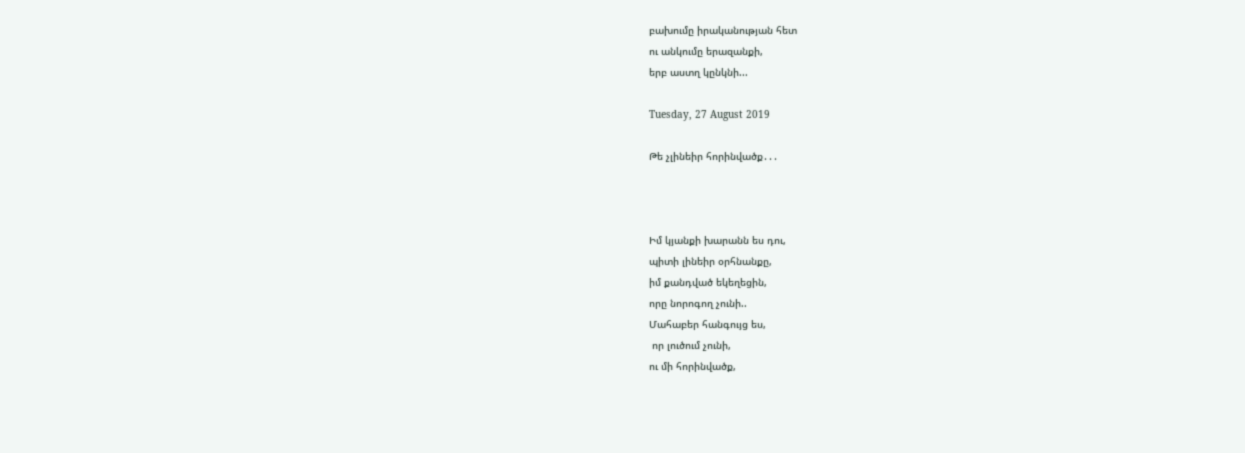բախումը իրականության հետ
ու անկումը երազանքի,
երբ աստղ կընկնի...

Tuesday, 27 August 2019

Թե չլինեիր հորինվածք․․․



Իմ կյանքի խարանն ես դու,
պիտի լինեիր օրհնանքը,
իմ քանդված եկեղեցին,
որը նորոգող չունի..
Մահաբեր հանգույց ես,
 որ լուծում չունի,
ու մի հորինվածք,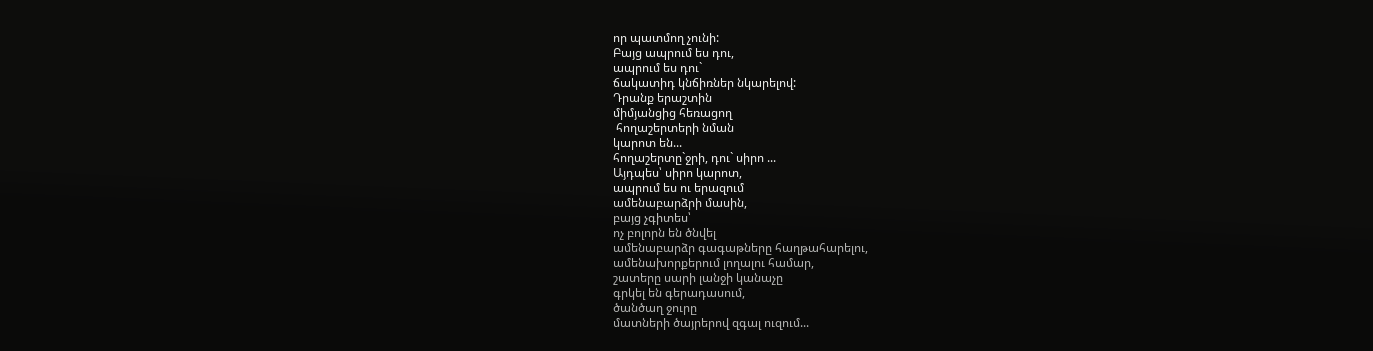որ պատմող չունի:
Բայց ապրում ես դու,
ապրում ես դու`
ճակատիդ կնճիռներ նկարելով:
Դրանք երաշտին
միմյանցից հեռացող
 հողաշերտերի նման
կարոտ են...
հողաշերտը`ջրի, դու` սիրո ...
Այդպես՝ սիրո կարոտ,
ապրում ես ու երազում
ամենաբարձրի մասին,
բայց չգիտես՝
ոչ բոլորն են ծնվել
ամենաբարձր գագաթները հաղթահարելու,
ամենախորքերում լողալու համար,
շատերը սարի լանջի կանաչը
գրկել են գերադասում,
ծանծաղ ջուրը
մատների ծայրերով զգալ ուզում...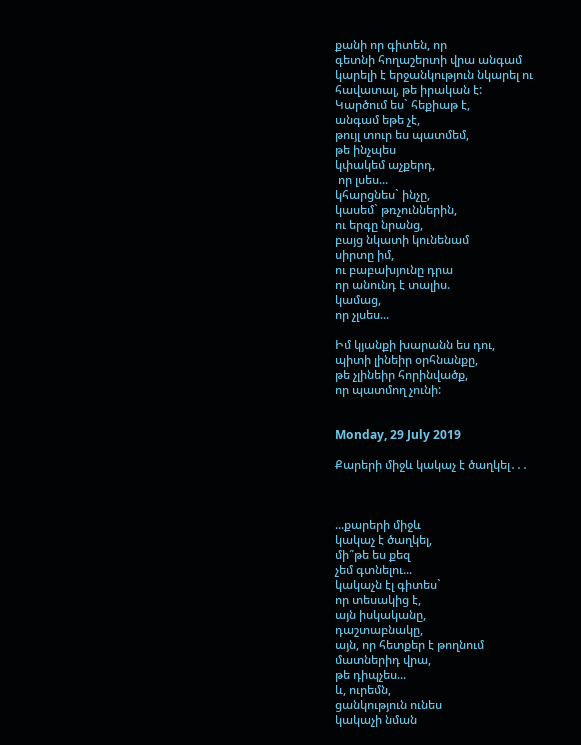քանի որ գիտեն, որ
գետնի հողաշերտի վրա անգամ
կարելի է երջանկություն նկարել ու
հավատալ, թե իրական է:
Կարծում ես` հեքիաթ է,
անգամ եթե չէ,
թույլ տուր ես պատմեմ,
թե ինչպես
կփակեմ աչքերդ,
 որ լսես...
կհարցնես` ինչը,
կասեմ` թռչուններին,
ու երգը նրանց,
բայց նկատի կունենամ
սիրտը իմ,
ու բաբախյունը դրա
որ անունդ է տալիս.
կամաց,
որ չլսես...

Իմ կյանքի խարանն ես դու,
պիտի լինեիր օրհնանքը,
թե չլինեիր հորինվածք,
որ պատմող չունի:


Monday, 29 July 2019

Քարերի միջև կակաչ է ծաղկել․․․



...քարերի միջև
կակաչ է ծաղկել,
մի՞թե ես քեզ
չեմ գտնելու...
կակաչն էլ գիտես`
որ տեսակից է,
այն իսկականը,
դաշտաբնակը,
այն, որ հետքեր է թողնում
մատներիդ վրա,
թե դիպչես...
և, ուրեմն,
ցանկություն ունես
կակաչի նման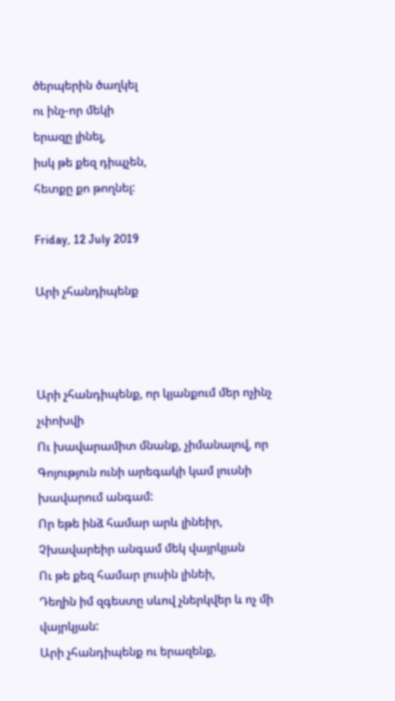ծերպերին ծաղկել
ու ինչ-որ մեկի
երազը լինել,
իսկ թե քեզ դիպչեն,
հետքը քո թողնել:

Friday, 12 July 2019

Արի չհանդիպենք



Արի չհանդիպենք, որ կյանքում մեր ոչինչ չփոխվի
Ու խավարամիտ մնանք, չիմանալով, որ
Գոյություն ունի արեգակի կամ լուսնի խավարում անգամ:
Որ եթե ինձ համար արև լինեիր,
Չխավարեիր անգամ մեկ վայրկյան
Ու թե քեզ համար լուսին լինեի,
Դեղին իմ զգեստը սևով չներկվեր և ոչ մի վայրկյան:
Արի չհանդիպենք ու երազենք,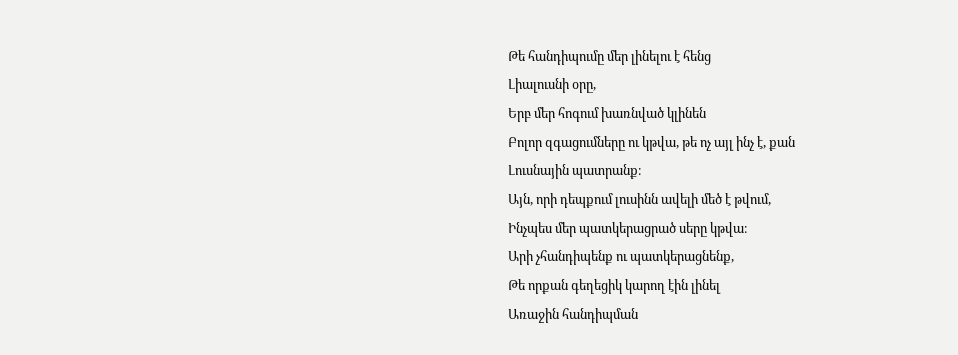Թե հանդիպումը մեր լինելու է հենց
Լիալուսնի օրը,
Երբ մեր հոգում խառնված կլինեն
Բոլոր զգացումները ու կթվա, թե ոչ այլ ինչ է, քան
Լուսնային պատրանք։
Այն, որի դեպքում լուսինն ավելի մեծ է թվում,
Ինչպես մեր պատկերացրած սերը կթվա։
Արի չհանդիպենք ու պատկերացնենք,
Թե որքան գեղեցիկ կարող էին լինել
Առաջին հանդիպման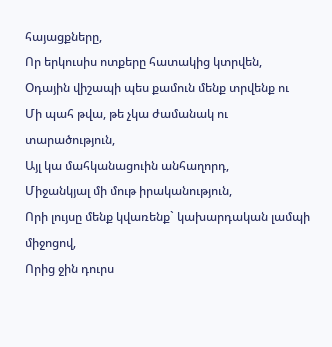հայացքները,
Որ երկուսիս ոտքերը հատակից կտրվեն,
Օդային վիշապի պես քամուն մենք տրվենք ու
Մի պահ թվա, թե չկա ժամանակ ու տարածություն,
Այլ կա մահկանացուին անհաղորդ,
Միջանկյալ մի մութ իրականություն,
Որի լույսը մենք կվառենք` կախարդական լամպի միջոցով,
Որից ջին դուրս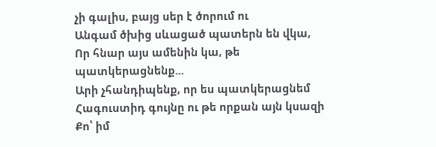չի գալիս, բայց սեր է ծորում ու
Անգամ ծխից սևացած պատերն են վկա,
Որ հնար այս ամենին կա, թե պատկերացնենք...
Արի չհանդիպենք, որ ես պատկերացնեմ
Հագուստիդ գույնը ու թե որքան այն կսազի
Քո՝ իմ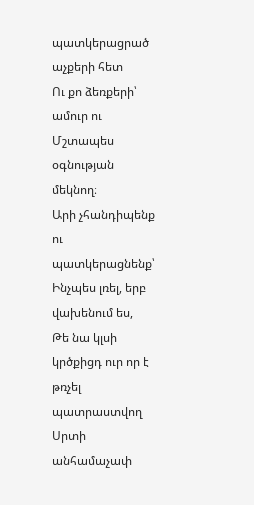պատկերացրած աչքերի հետ
Ու քո ձեռքերի՝ ամուր ու
Մշտապես օգնության մեկնող։
Արի չհանդիպենք ու պատկերացնենք՝
Ինչպես լռել, երբ վախենում ես,
Թե նա կլսի կրծքիցդ ուր որ է թռչել պատրաստվող
Սրտի անհամաչափ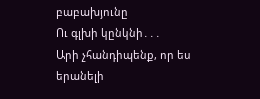բաբախյունը
Ու գլխի կընկնի․․․
Արի չհանդիպենք, որ ես երանելի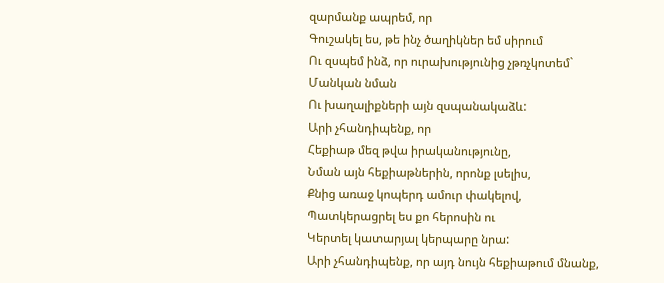զարմանք ապրեմ, որ
Գուշակել ես, թե ինչ ծաղիկներ եմ սիրում
Ու զսպեմ ինձ, որ ուրախությունից չթռչկոտեմ`
Մանկան նման
Ու խաղալիքների այն զսպանակաձև:
Արի չհանդիպենք, որ
Հեքիաթ մեզ թվա իրականությունը,
Նման այն հեքիաթներին, որոնք լսելիս,
Քնից առաջ կոպերդ ամուր փակելով,
Պատկերացրել ես քո հերոսին ու
Կերտել կատարյալ կերպարը նրա:
Արի չհանդիպենք, որ այդ նույն հեքիաթում մնանք,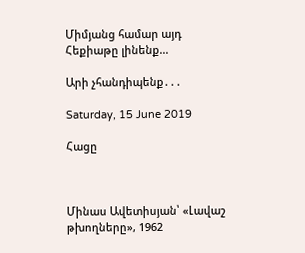Միմյանց համար այդ
Հեքիաթը լինենք...

Արի չհանդիպենք․․․

Saturday, 15 June 2019

Հացը



Մինաս Ավետիսյան՝ «Լավաշ թխողները», 1962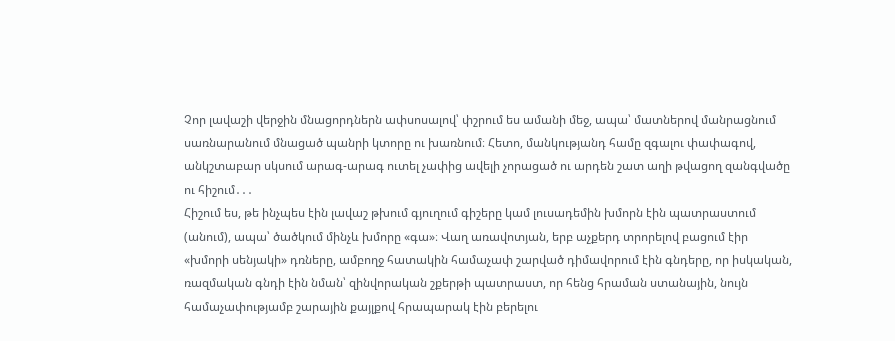Չոր լավաշի վերջին մնացորդներն ափսոսալով՝ փշրում ես ամանի մեջ, ապա՝ մատներով մանրացնում սառնարանում մնացած պանրի կտորը ու խառնում։ Հետո, մանկությանդ համը զգալու փափագով, անկշտաբար սկսում արագ-արագ ուտել չափից ավելի չորացած ու արդեն շատ աղի թվացող զանգվածը ու հիշում․․․
Հիշում ես, թե ինչպես էին լավաշ թխում գյուղում գիշերը կամ լուսադեմին խմորն էին պատրաստում (անում), ապա՝ ծածկում մինչև խմորը «գա»։ Վաղ առավոտյան, երբ աչքերդ տրորելով բացում էիր «խմորի սենյակի» դռները, ամբողջ հատակին համաչափ շարված դիմավորում էին գնդերը, որ իսկական, ռազմական գնդի էին նման՝ զինվորական շքերթի պատրաստ, որ հենց հրաման ստանային, նույն համաչափությամբ շարային քայլքով հրապարակ էին բերելու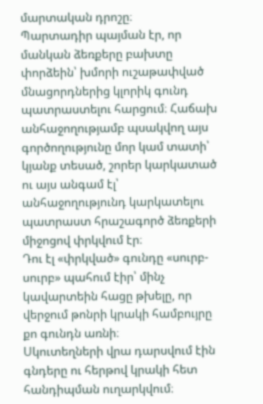մարտական դրոշը։
Պարտադիր պայման էր, որ մանկան ձեռքերը բախտը փորձեին՝ խմորի ուշաթափված մնացորդներից կլորիկ գունդ պատրաստելու հարցում։ Հաճախ անհաջողությամբ պսակվող այս գործողությունը մոր կամ տատի՝ կյանք տեսած, շորեր կարկատած ու այս անգամ էլ՝ անհաջողությունդ կարկատելու պատրաստ հրաշագործ ձեռքերի միջոցով փրկվում էր։
Դու էլ «փրկված» գունդը «սուրբ-սուրբ» պահում էիր՝ մինչ կավարտեին հացը թխելը, որ վերջում թոնրի կրակի համբույրը քո գունդն առնի։
Սկուտեղների վրա դարսվում էին գնդերը ու հերթով կրակի հետ հանդիպման ուղարկվում։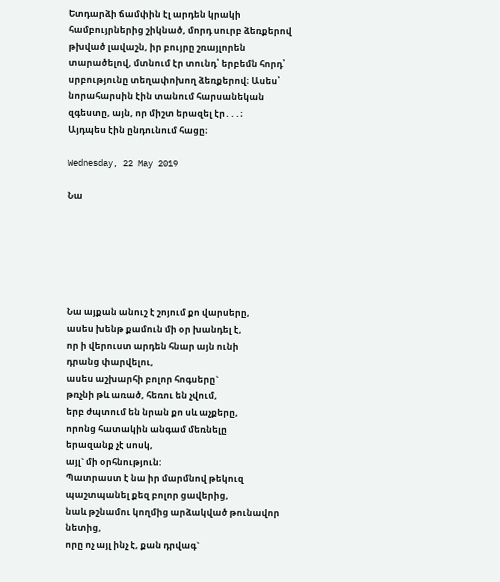Ետդարձի ճամփին էլ արդեն կրակի համբույրներից շիկնած, մորդ սուրբ ձեռքերով թխված լավաշն, իր բույրը շռայլորեն տարածելով, մտնում էր տունդ՝ երբեմն հորդ՝ սրբությունը տեղափոխող ձեռքերով։ Ասես՝ նորահարսին էին տանում հարսանեկան զգեստը, այն, որ միշտ երազել էր․․․։
Այդպես էին ընդունում հացը։

Wednesday, 22 May 2019

Նա






Նա այքան անուշ է շոյում քո վարսերը,
ասես խենթ քամուն մի օր խանդել է,
որ ի վերուստ արդեն հնար այն ունի
դրանց փարվելու,
ասես աշխարհի բոլոր հոգսերը`
թռչնի թև առած, հեռու են չվում,
երբ ժպտում են նրան քո սև աչքերը,
որոնց հատակին անգամ մեռնելը
երազանք չէ սոսկ,
այլ` մի օրհնություն:
Պատրաստ է նա իր մարմնով թեկուզ
պաշտպանել քեզ բոլոր ցավերից,
նաև թշնամու կողմից արձակված թունավոր նետից,
որը ոչ այլ ինչ է, քան դրվագ`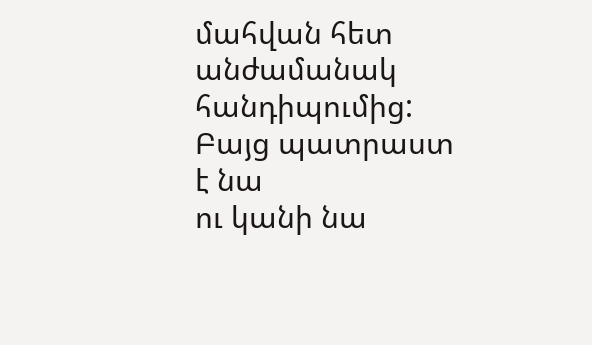մահվան հետ անժամանակ հանդիպումից:
Բայց պատրաստ է նա
ու կանի նա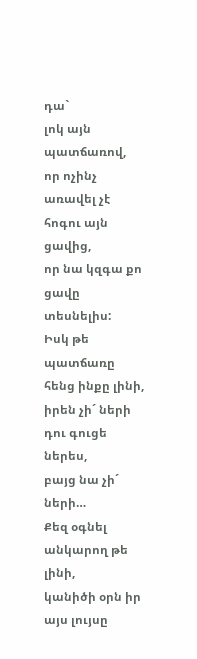դա`
լոկ այն պատճառով,
որ ոչինչ առավել չէ հոգու այն ցավից,
որ նա կզգա քո ցավը տեսնելիս:
Իսկ թե պատճառը հենց ինքը լինի,
իրեն չի´ ների
դու գուցե ներես,
բայց նա չի´ ների…
Քեզ օգնել անկարող թե լինի,
կանիծի օրն իր այս լույսը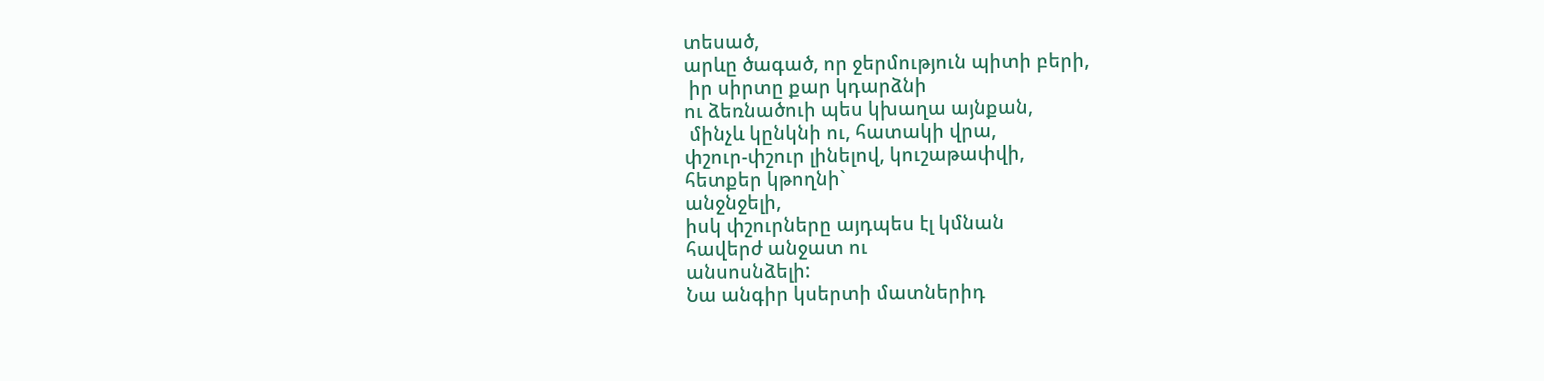տեսած,
արևը ծագած, որ ջերմություն պիտի բերի,
 իր սիրտը քար կդարձնի
ու ձեռնածուի պես կխաղա այնքան,
 մինչև կընկնի ու, հատակի վրա,
փշուր-փշուր լինելով, կուշաթափվի,
հետքեր կթողնի`
անջնջելի,
իսկ փշուրները այդպես էլ կմնան
հավերժ անջատ ու
անսոսնձելի:
Նա անգիր կսերտի մատներիդ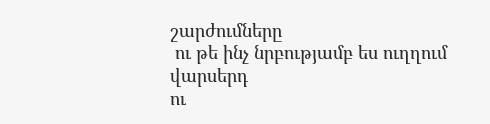շարժումները
 ու թե ինչ նրբությամբ ես ուղղում վարսերդ
ու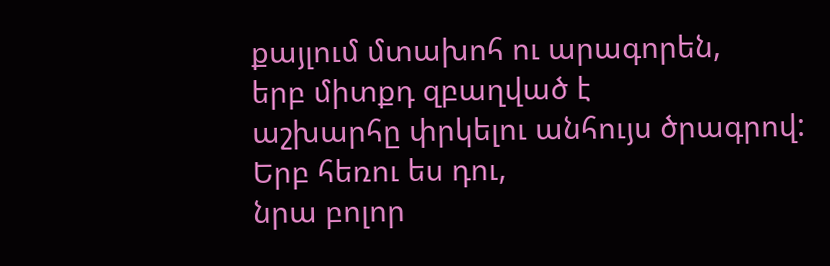քայլում մտախոհ ու արագորեն,
երբ միտքդ զբաղված է
աշխարհը փրկելու անհույս ծրագրով:
Երբ հեռու ես դու,
նրա բոլոր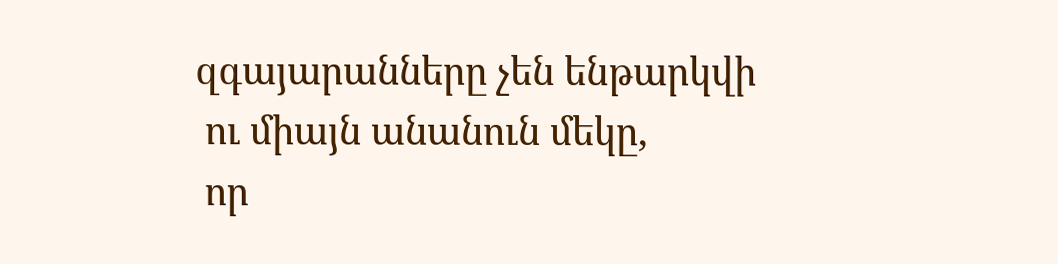զգայարանները չեն ենթարկվի
 ու միայն անանուն մեկը,
 որ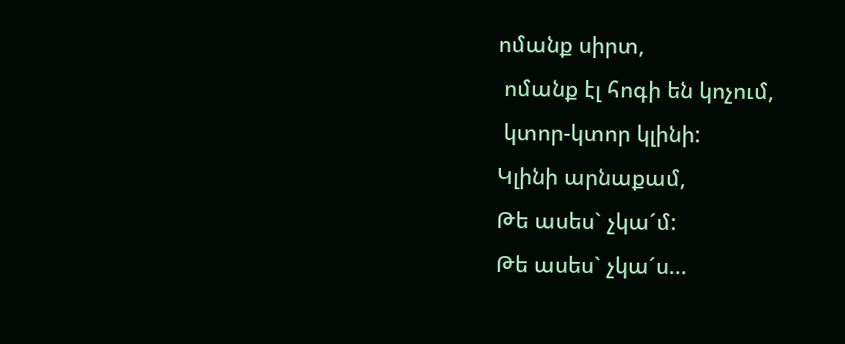ոմանք սիրտ,
 ոմանք էլ հոգի են կոչում,
 կտոր-կտոր կլինի:
Կլինի արնաքամ,
Թե ասես` չկա´մ:
Թե ասես` չկա´ս...